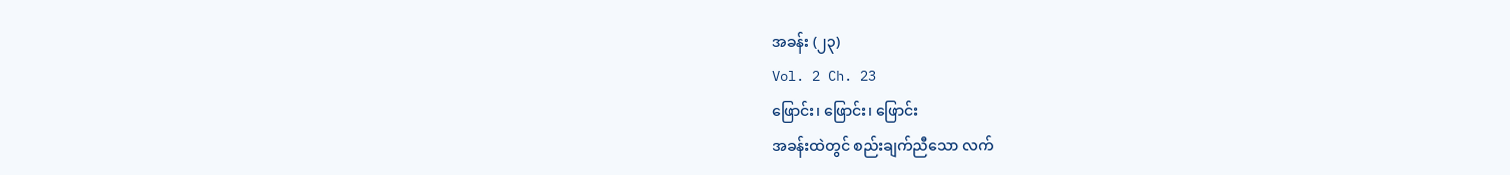အခန်း (၂၃)
Vol. 2 Ch. 23
ဖြောင်း၊ ဖြောင်း၊ ဖြောင်း
အခန်းထဲတွင် စည်းချက်ညီသော လက်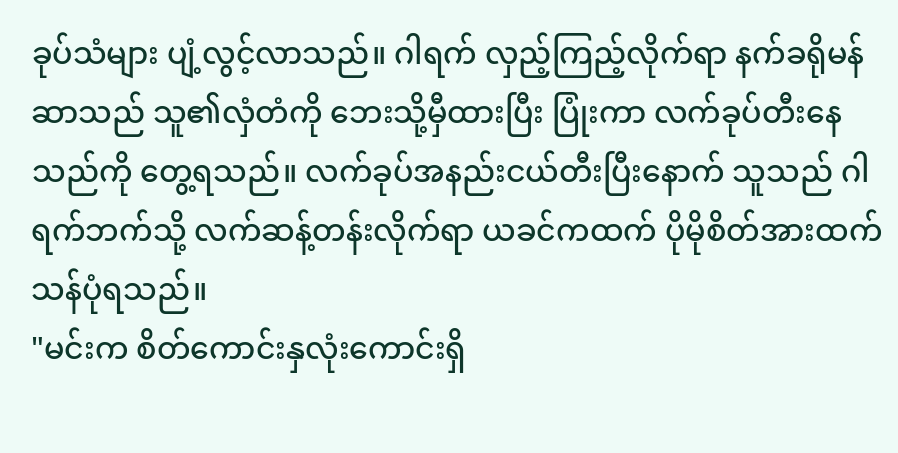ခုပ်သံများ ပျံ့လွင့်လာသည်။ ဂါရက် လှည့်ကြည့်လိုက်ရာ နက်ခရိုမန်ဆာသည် သူ၏လှံတံကို ဘေးသို့မှီထားပြီး ပြုံးကာ လက်ခုပ်တီးနေသည်ကို တွေ့ရသည်။ လက်ခုပ်အနည်းငယ်တီးပြီးနောက် သူသည် ဂါရက်ဘက်သို့ လက်ဆန့်တန်းလိုက်ရာ ယခင်ကထက် ပိုမိုစိတ်အားထက်သန်ပုံရသည်။
"မင်းက စိတ်ကောင်းနှလုံးကောင်းရှိ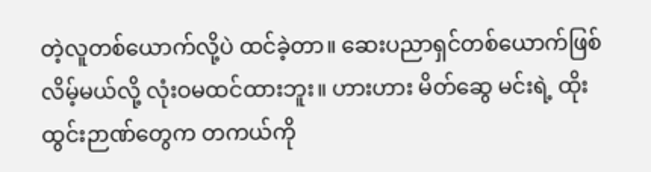တဲ့လူတစ်ယောက်လို့ပဲ ထင်ခဲ့တာ။ ဆေးပညာရှင်တစ်ယောက်ဖြစ်လိမ့်မယ်လို့ လုံးဝမထင်ထားဘူး။ ဟားဟား မိတ်ဆွေ မင်းရဲ့ ထိုးထွင်းဉာဏ်တွေက တကယ်ကို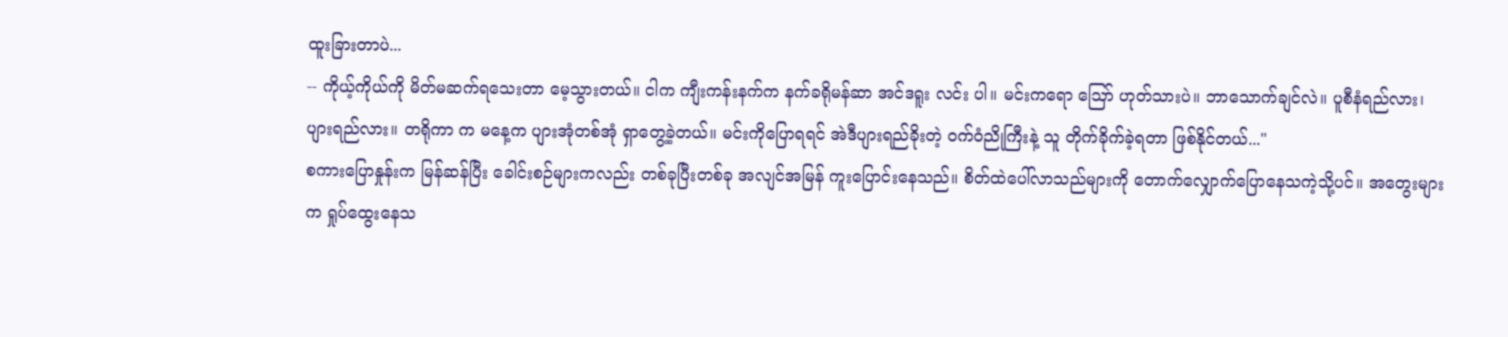ထူးခြားတာပဲ...
-- ကိုယ့်ကိုယ်ကို မိတ်မဆက်ရသေးတာ မေ့သွားတယ်။ ငါက ကျီးကန်းနက်က နက်ခရိုမန်ဆာ အင်ဒရူး လင်း ပါ။ မင်းကရော ဪ ဟုတ်သားပဲ။ ဘာသောက်ချင်လဲ။ ပူစီနံရည်လား၊ ပျားရည်လား။ တရိုကာ က မနေ့က ပျားအုံတစ်အုံ ရှာတွေ့ခဲ့တယ်။ မင်းကိုပြောရရင် အဲဒီပျားရည်ခိုးတဲ့ ဝက်ဝံညိုကြီးနဲ့ သူ တိုက်ခိုက်ခဲ့ရတာ ဖြစ်နိုင်တယ်..."
စကားပြောနှုန်းက မြန်ဆန်ပြီး ခေါင်းစဉ်များကလည်း တစ်ခုပြီးတစ်ခု အလျင်အမြန် ကူးပြောင်းနေသည်။ စိတ်ထဲပေါ်လာသည်များကို တောက်လျှောက်ပြောနေသကဲ့သို့ပင်။ အတွေးများက ရှုပ်ထွေးနေသ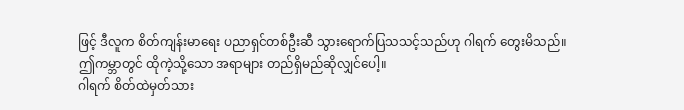ဖြင့် ဒီလူက စိတ်ကျန်းမာရေး ပညာရှင်တစ်ဦးဆီ သွားရောက်ပြသသင့်သည်ဟု ဂါရက် တွေးမိသည်။
ဤကမ္ဘာတွင် ထိုကဲ့သို့သော အရာများ တည်ရှိမည်ဆိုလျှင်ပေါ့။
ဂါရက် စိတ်ထဲမှတ်သား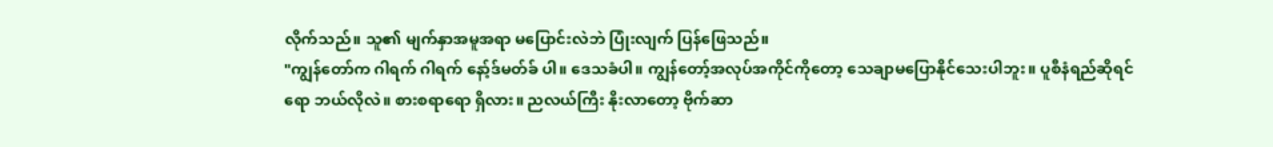လိုက်သည်။ သူ၏ မျက်နှာအမူအရာ မပြောင်းလဲဘဲ ပြုံးလျက် ပြန်ဖြေသည်။
"ကျွန်တော်က ဂါရက် ဂါရက် နော့်ဒ်မတ်ခ် ပါ။ ဒေသခံပါ။ ကျွန်တော့်အလုပ်အကိုင်ကိုတော့ သေချာမပြောနိုင်သေးပါဘူး။ ပူစီနံရည်ဆိုရင်ရော ဘယ်လိုလဲ။ စားစရာရော ရှိလား။ ညလယ်ကြီး နိုးလာတော့ ဗိုက်ဆာ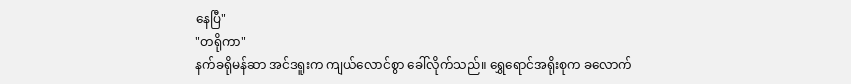နေပြီ"
"တရိုကာ"
နက်ခရိုမန်ဆာ အင်ဒရူးက ကျယ်လောင်စွာ ခေါ်လိုက်သည်။ ရွှေရောင်အရိုးစုက ခလောက်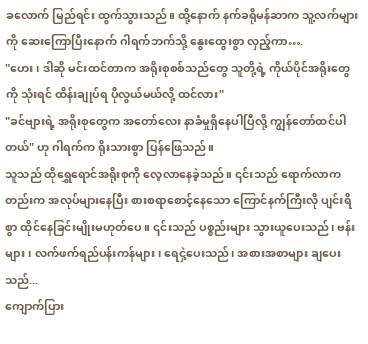ခလောက် မြည်ရင်း ထွက်သွားသည်။ ထို့နောက် နက်ခရိုမန်ဆာက သူ့လက်များကို ဆေးကြောပြီးနောက် ဂါရက်ဘက်သို့ နွေးထွေးစွာ လှည့်ကာ….
"ဟေး၊ ဒါဆို မင်းထင်တာက အရိုးစုစစ်သည်တွေ သူတို့ရဲ့ ကိုယ်ပိုင်အရိုးတွေကို သုံးရင် ထိန်းချုပ်ရ ပိုလွယ်မယ်လို့ ထင်လား"
"ခင်ဗျားရဲ့ အရိုးစုတွေက အတော်လေး နာခံမှုရှိနေပါပြီလို့ ကျွန်တော်ထင်ပါတယ်" ဟု ဂါရက်က ရိုးသားစွာ ပြန်ဖြေသည်။
သူသည် ထိုရွှေရောင်အရိုးစုကို လေ့လာနေခဲ့သည်။ ၎င်းသည် ရောက်လာကတည်းက အလုပ်များနေပြီး စားစရာစောင့်နေသော ကြောင်နက်ကြီးလို ပျင်းရိစွာ ထိုင်နေခြင်းမျိုးမဟုတ်ပေ။ ၎င်းသည် ပစ္စည်းများ သွားယူပေးသည်၊ ဗန်းများ၊ လက်ဖက်ရည်ပန်းကန်များ၊ ရေငှဲ့ပေးသည်၊ အစားအစာများ ချပေးသည်...
ကျောက်ပြား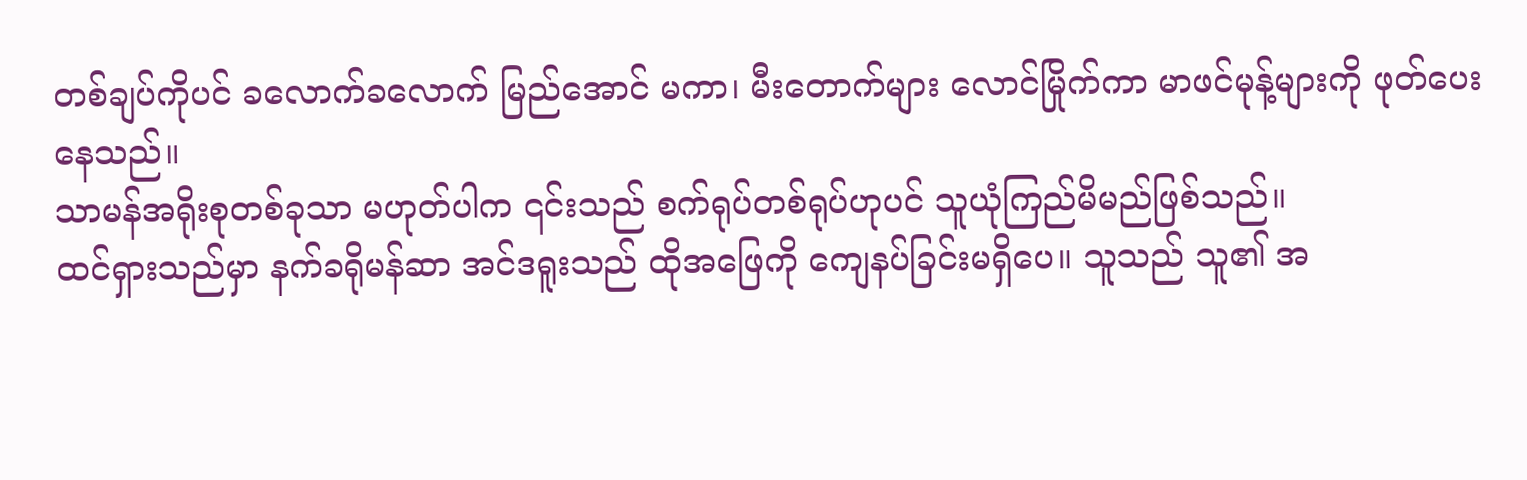တစ်ချပ်ကိုပင် ခလောက်ခလောက် မြည်အောင် မကာ၊ မီးတောက်များ လောင်မြိုက်ကာ မာဖင်မုန့်များကို ဖုတ်ပေးနေသည်။
သာမန်အရိုးစုတစ်ခုသာ မဟုတ်ပါက ၎င်းသည် စက်ရုပ်တစ်ရုပ်ဟုပင် သူယုံကြည်မိမည်ဖြစ်သည်။
ထင်ရှားသည်မှာ နက်ခရိုမန်ဆာ အင်ဒရူးသည် ထိုအဖြေကို ကျေနပ်ခြင်းမရှိပေ။ သူသည် သူ၏ အ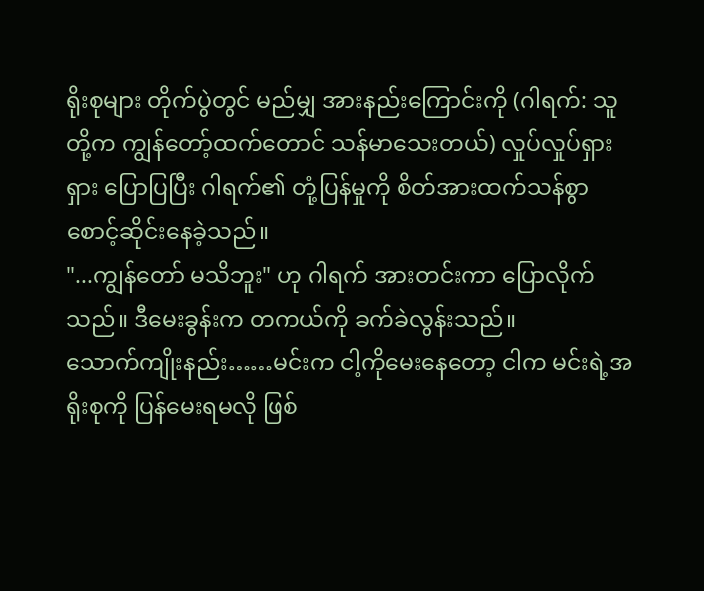ရိုးစုများ တိုက်ပွဲတွင် မည်မျှ အားနည်းကြောင်းကို (ဂါရက်: သူတို့က ကျွန်တော့်ထက်တောင် သန်မာသေးတယ်) လှုပ်လှုပ်ရှားရှား ပြောပြပြီး ဂါရက်၏ တုံ့ပြန်မှုကို စိတ်အားထက်သန်စွာ စောင့်ဆိုင်းနေခဲ့သည်။
"...ကျွန်တော် မသိဘူး" ဟု ဂါရက် အားတင်းကာ ပြောလိုက်သည်။ ဒီမေးခွန်းက တကယ်ကို ခက်ခဲလွန်းသည်။
သောက်ကျိုးနည်း……မင်းက ငါ့ကိုမေးနေတော့ ငါက မင်းရဲ့အရိုးစုကို ပြန်မေးရမလို ဖြစ်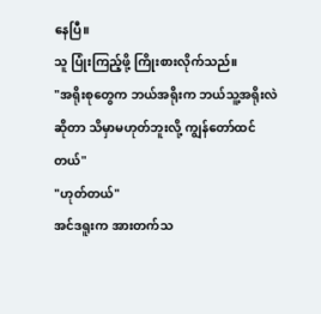နေပြီ။
သူ ပြုံးကြည့်ဖို့ ကြိုးစားလိုက်သည်။
"အရိုးစုတွေက ဘယ်အရိုးက ဘယ်သူ့အရိုးလဲဆိုတာ သိမှာမဟုတ်ဘူးလို့ ကျွန်တော်ထင်တယ်"
"ဟုတ်တယ်"
အင်ဒရူးက အားတက်သ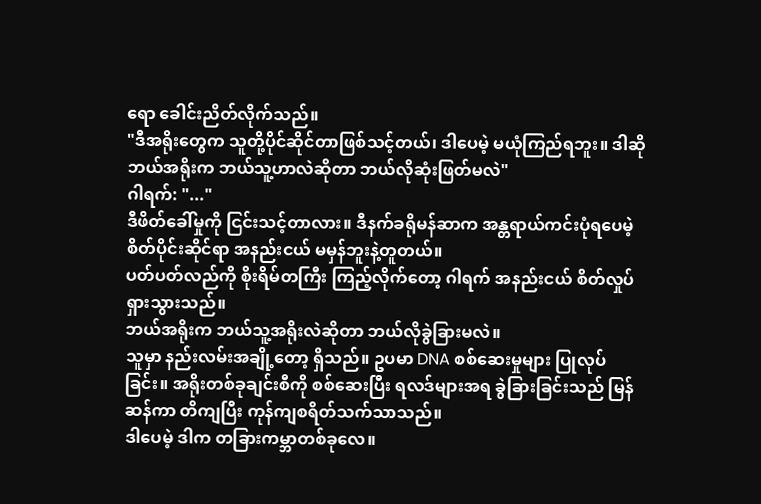ရော ခေါင်းညိတ်လိုက်သည်။
"ဒီအရိုးတွေက သူတို့ပိုင်ဆိုင်တာဖြစ်သင့်တယ်၊ ဒါပေမဲ့ မယုံကြည်ရဘူး။ ဒါဆို ဘယ်အရိုးက ဘယ်သူ့ဟာလဲဆိုတာ ဘယ်လိုဆုံးဖြတ်မလဲ"
ဂါရက်: "..."
ဒီဖိတ်ခေါ်မှုကို ငြင်းသင့်တာလား။ ဒီနက်ခရိုမန်ဆာက အန္တရာယ်ကင်းပုံရပေမဲ့ စိတ်ပိုင်းဆိုင်ရာ အနည်းငယ် မမှန်ဘူးနဲ့တူတယ်။
ပတ်ပတ်လည်ကို စိုးရိမ်တကြီး ကြည့်လိုက်တော့ ဂါရက် အနည်းငယ် စိတ်လှုပ်ရှားသွားသည်။
ဘယ်အရိုးက ဘယ်သူ့အရိုးလဲဆိုတာ ဘယ်လိုခွဲခြားမလဲ။
သူမှာ နည်းလမ်းအချို့တော့ ရှိသည်။ ဥပမာ DNA စစ်ဆေးမှုများ ပြုလုပ်ခြင်း။ အရိုးတစ်ခုချင်းစီကို စစ်ဆေးပြီး ရလဒ်များအရ ခွဲခြားခြင်းသည် မြန်ဆန်ကာ တိကျပြီး ကုန်ကျစရိတ်သက်သာသည်။
ဒါပေမဲ့ ဒါက တခြားကမ္ဘာတစ်ခုလေ။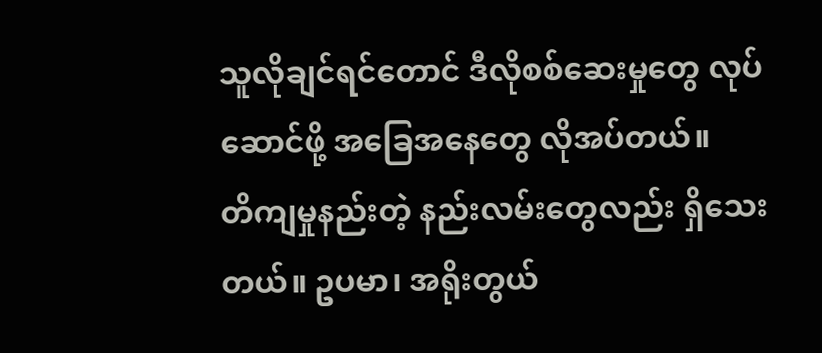သူလိုချင်ရင်တောင် ဒီလိုစစ်ဆေးမှုတွေ လုပ်ဆောင်ဖို့ အခြေအနေတွေ လိုအပ်တယ်။
တိကျမှုနည်းတဲ့ နည်းလမ်းတွေလည်း ရှိသေးတယ်။ ဥပမာ၊ အရိုးတွယ်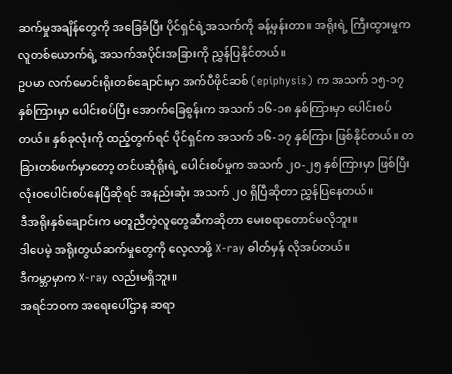ဆက်မှုအချိန်တွေကို အခြေခံပြီး ပိုင်ရှင်ရဲ့အသက်ကို ခန့်မှန်းတာ။ အရိုးရဲ့ ကြီးထွားမှုက လူတစ်ယောက်ရဲ့ အသက်အပိုင်းအခြားကို ညွှန်ပြနိုင်တယ်။
ဥပမာ လက်မောင်းရိုးတစ်ချောင်းမှာ အက်ပီဖိုင်ဆစ် (epiphysis) က အသက် ၁၅-၁၇ နှစ်ကြားမှာ ပေါင်းစပ်ပြီး အောက်ခြေစွန်းက အသက် ၁၆-၁၈ နှစ်ကြားမှာ ပေါင်းစပ်တယ်။ နှစ်ခုလုံးကို ထည့်တွက်ရင် ပိုင်ရှင်က အသက် ၁၆-၁၇ နှစ်ကြား ဖြစ်နိုင်တယ်။ တခြားတစ်ဖက်မှာတော့ တင်ပဆုံရိုးရဲ့ ပေါင်းစပ်မှုက အသက် ၂၀-၂၅ နှစ်ကြားမှာ ဖြစ်ပြီး လုံးဝပေါင်းစပ်နေပြီဆိုရင် အနည်းဆုံး အသက် ၂၀ ရှိပြီဆိုတာ ညွှန်ပြနေတယ်။
ဒီအရိုးနှစ်ချောင်းက မတူညီတဲ့လူတွေဆီကဆိုတာ မေးစရာတောင်မလိုဘူး။
ဒါပေမဲ့ အရိုးတွယ်ဆက်မှုတွေကို လေ့လာဖို့ X-ray ဓါတ်မှန် လိုအပ်တယ်။
ဒီကမ္ဘာမှာက X-ray လည်းမရှိဘူး။
အရင်ဘဝက အရေးပေါ်ဌာန ဆရာ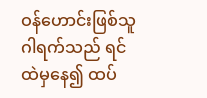ဝန်ဟောင်းဖြစ်သူ ဂါရက်သည် ရင်ထဲမှနေ၍ ထပ်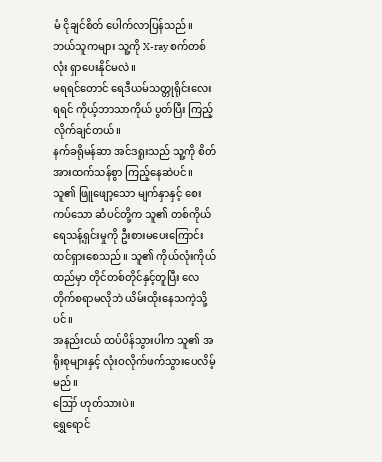မံ ငိုချင်စိတ် ပေါက်လာပြန်သည်။
ဘယ်သူကများ သူ့ကို X-ray စက်တစ်လုံး ရှာပေးနိုင်မလဲ။
မရရင်တောင် ရေဒီယမ်သတ္တုရိုင်းလေး ရရင် ကိုယ့်ဘာသာကိုယ် ပွတ်ပြီး ကြည့်လိုက်ချင်တယ်။
နက်ခရိုမန်ဆာ အင်ဒရူးသည် သူ့ကို စိတ်အားထက်သန်စွာ ကြည့်နေဆဲပင်။ သူ၏ ဖြူဖျော့သော မျက်နှာနှင့် စေးကပ်သော ဆံပင်တို့က သူ၏ တစ်ကိုယ်ရေသန့်ရှင်းမှုကို ဦးစားမပေးကြောင်း ထင်ရှားစေသည်။ သူ၏ ကိုယ်လုံးကိုယ်ထည်မှာ တိုင်တစ်တိုင်နှင့်တူပြီး လေတိုက်စရာမလိုဘဲ ယိမ်းထိုးနေသကဲ့သို့ပင်။
အနည်းငယ် ထပ်ပိန်သွားပါက သူ၏ အရိုးစုများနှင့် လုံးဝလိုက်ဖက်သွားပေလိမ့်မည်။
ဪ ဟုတ်သားပဲ။
ရွှေရောင်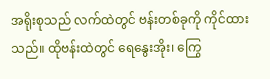အရိုးစုသည် လက်ထဲတွင် ဗန်းတစ်ခုကို ကိုင်ထားသည်။ ထိုဗန်းထဲတွင် ရေနွေးအိုး၊ ကြွေ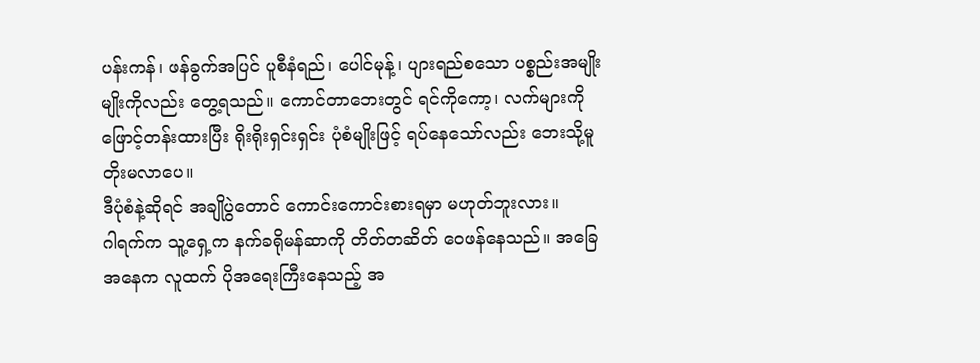ပန်းကန်၊ ဖန်ခွက်အပြင် ပူစီနံရည်၊ ပေါင်မုန့်၊ ပျားရည်စသော ပစ္စည်းအမျိုးမျိုးကိုလည်း တွေ့ရသည်။ ကောင်တာဘေးတွင် ရင်ကိုကော့၊ လက်များကို ဖြောင့်တန်းထားပြီး ရိုးရိုးရှင်းရှင်း ပုံစံမျိုးဖြင့် ရပ်နေသော်လည်း ဘေးသို့မူ တိုးမလာပေ။
ဒီပုံစံနဲ့ဆိုရင် အချိုပွဲတောင် ကောင်းကောင်းစားရမှာ မဟုတ်ဘူးလား။
ဂါရက်က သူ့ရှေ့က နက်ခရိုမန်ဆာကို တိတ်တဆိတ် ဝေဖန်နေသည်။ အခြေအနေက လူထက် ပိုအရေးကြီးနေသည့် အ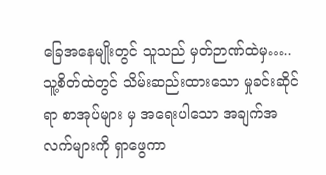ခြေအနေမျိုးတွင် သူသည် မှတ်ဉာဏ်ထဲမှ…..
သူ့စိတ်ထဲတွင် သိမ်းဆည်းထားသော မှုခင်းဆိုင်ရာ စာအုပ်များ မှ အရေးပါသော အချက်အလက်များကို ရှာဖွေကာ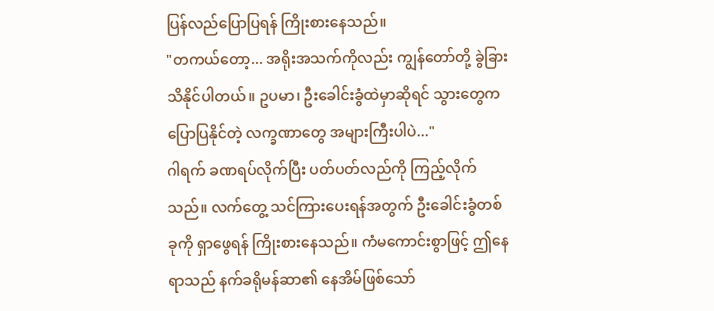ပြန်လည်ပြောပြရန် ကြိုးစားနေသည်။
"တကယ်တော့... အရိုးအသက်ကိုလည်း ကျွန်တော်တို့ ခွဲခြားသိနိုင်ပါတယ်။ ဥပမာ၊ ဦးခေါင်းခွံထဲမှာဆိုရင် သွားတွေက ပြောပြနိုင်တဲ့ လက္ခဏာတွေ အများကြီးပါပဲ..."
ဂါရက် ခဏရပ်လိုက်ပြီး ပတ်ပတ်လည်ကို ကြည့်လိုက်သည်။ လက်တွေ့ သင်ကြားပေးရန်အတွက် ဦးခေါင်းခွံတစ်ခုကို ရှာဖွေရန် ကြိုးစားနေသည်။ ကံမကောင်းစွာဖြင့် ဤနေရာသည် နက်ခရိုမန်ဆာ၏ နေအိမ်ဖြစ်သော်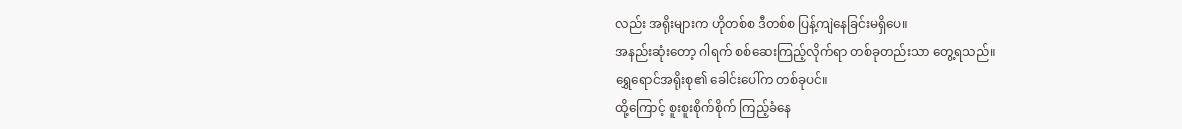လည်း အရိုးများက ဟိုတစ်စ ဒီတစ်စ ပြန့်ကျဲနေခြင်းမရှိပေ။
အနည်းဆုံးတော့ ဂါရက် စစ်ဆေးကြည့်လိုက်ရာ တစ်ခုတည်းသာ တွေ့ရသည်။
ရွှေရောင်အရိုးစု၏ ခေါင်းပေါ်က တစ်ခုပင်။
ထို့ကြောင့် စူးစူးစိုက်စိုက် ကြည့်ခံနေ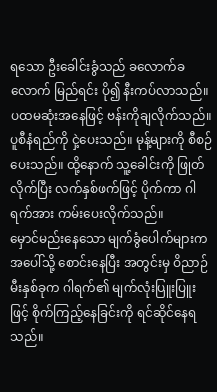ရသော ဦးခေါင်းခွံသည် ခလောက်ခလောက် မြည်ရင်း ပို၍ နီးကပ်လာသည်။
ပထမဆုံးအနေဖြင့် ဗန်းကိုချလိုက်သည်။ ပူစီနံရည်ကို ငှဲ့ပေးသည်။ မုန့်များကို စီစဉ်ပေးသည်။ ထို့နောက် သူ့ခေါင်းကို ဖြုတ်လိုက်ပြီး လက်နှစ်ဖက်ဖြင့် ပိုက်ကာ ဂါရက်အား ကမ်းပေးလိုက်သည်။
မှောင်မည်းနေသော မျက်ခွံပေါက်များက အပေါ်သို့ စောင်းနေပြီး အတွင်းမှ ဝိညာဉ်မီးနှစ်ခုက ဂါရက်၏ မျက်လုံးပြူးပြူးဖြင့် စိုက်ကြည့်နေခြင်းကို ရင်ဆိုင်နေရသည်။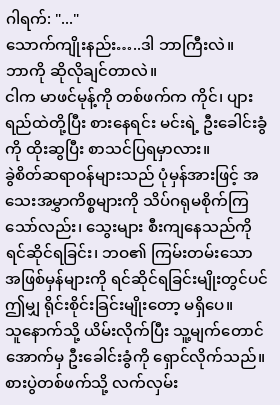ဂါရက်: "..."
သောက်ကျိုးနည်း…..ဒါ ဘာကြီးလဲ။
ဘာကို ဆိုလိုချင်တာလဲ။
ငါက မာဖင်မုန့်ကို တစ်ဖက်က ကိုင်၊ ပျားရည်ထဲတို့ပြီး စားနေရင်း မင်းရဲ့ ဦးခေါင်းခွံကို ထိုးဆွပြီး စာသင်ပြရမှာလား။
ခွဲစိတ်ဆရာဝန်များသည် ပုံမှန်အားဖြင့် အသေးအမွှာကိစ္စများကို သိပ်ဂရုမစိုက်ကြသော်လည်း၊ သွေးများ စီးကျနေသည်ကို ရင်ဆိုင်ရခြင်း၊ ဘဝ၏ ကြမ်းတမ်းသော အဖြစ်မှန်များကို ရင်ဆိုင်ရခြင်းမျိုးတွင်ပင် ဤမျှ ရိုင်းစိုင်းခြင်းမျိုးတော့ မရှိပေ။
သူနောက်သို့ ယိမ်းလိုက်ပြီး သူ့မျက်တောင်အောက်မှ ဦးခေါင်းခွံကို ရှောင်လိုက်သည်။ စားပွဲတစ်ဖက်သို့ လက်လှမ်း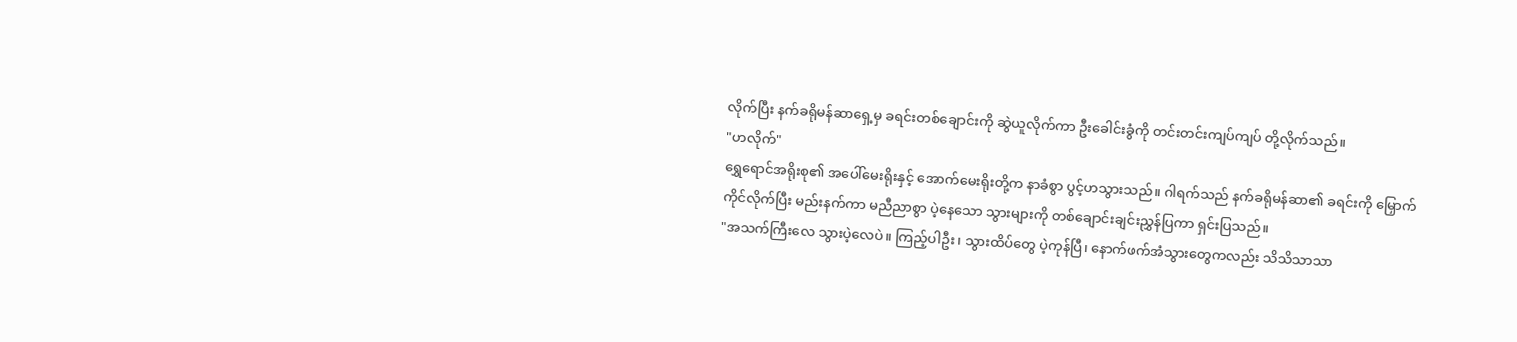လိုက်ပြီး နက်ခရိုမန်ဆာရှေ့မှ ခရင်းတစ်ချောင်းကို ဆွဲယူလိုက်ကာ ဦးခေါင်းခွံကို တင်းတင်းကျပ်ကျပ် တို့လိုက်သည်။
"ဟလိုက်"
ရွှေရောင်အရိုးစု၏ အပေါ်မေးရိုးနှင့် အောက်မေးရိုးတို့က နာခံစွာ ပွင့်ဟသွားသည်။ ဂါရက်သည် နက်ခရိုမန်ဆာ၏ ခရင်းကို မြှောက်ကိုင်လိုက်ပြီး မည်းနက်ကာ မညီညာစွာ ပဲ့နေသော သွားများကို တစ်ချောင်းချင်းညွှန်ပြကာ ရှင်းပြသည်။
"အသက်ကြီးလေ သွားပဲ့လေပဲ။ ကြည့်ပါဦး၊ သွားထိပ်တွေ ပဲ့ကုန်ပြီ၊ နောက်ဖက်အံသွားတွေကလည်း သိသိသာသာ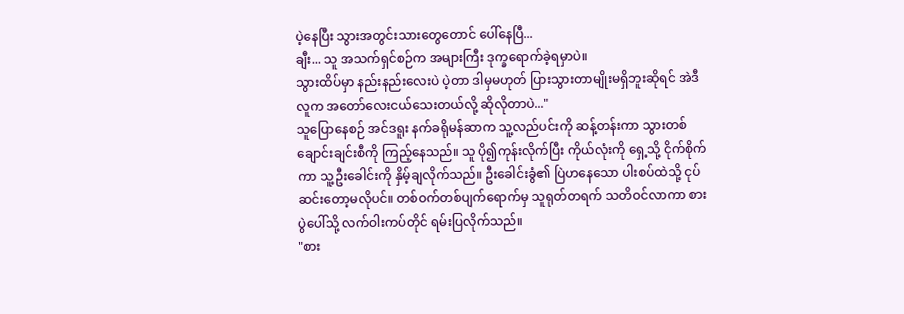ပဲ့နေပြီး သွားအတွင်းသားတွေတောင် ပေါ်နေပြီ...
ချီး... သူ အသက်ရှင်စဉ်က အများကြီး ဒုက္ခရောက်ခဲ့ရမှာပဲ။
သွားထိပ်မှာ နည်းနည်းလေးပဲ ပဲ့တာ ဒါမှမဟုတ် ပြားသွားတာမျိုးမရှိဘူးဆိုရင် အဲဒီလူက အတော်လေးငယ်သေးတယ်လို့ ဆိုလိုတာပဲ..."
သူပြောနေစဉ် အင်ဒရူး နက်ခရိုမန်ဆာက သူ့လည်ပင်းကို ဆန့်တန်းကာ သွားတစ်ချောင်းချင်းစီကို ကြည့်နေသည်။ သူ ပို၍ကုန်းလိုက်ပြီး ကိုယ်လုံးကို ရှေ့သို့ ငိုက်စိုက်ကာ သူ့ဦးခေါင်းကို နှိမ့်ချလိုက်သည်။ ဦးခေါင်းခွံ၏ ပြဲဟနေသော ပါးစပ်ထဲသို့ ငုပ်ဆင်းတော့မလိုပင်။ တစ်ဝက်တစ်ပျက်ရောက်မှ သူရုတ်တရက် သတိဝင်လာကာ စားပွဲပေါ်သို့ လက်ဝါးကပ်တိုင် ရမ်းပြလိုက်သည်။
"စား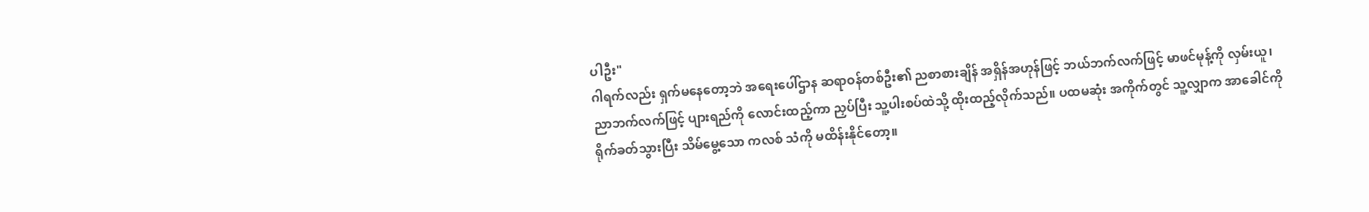ပါဦး"
ဂါရက်လည်း ရှက်မနေတော့ဘဲ အရေးပေါ်ဌာန ဆရာဝန်တစ်ဦး၏ ညစာစားချိန် အရှိန်အဟုန်ဖြင့် ဘယ်ဘက်လက်ဖြင့် မာဖင်မုန့်ကို လှမ်းယူ၊ ညာဘက်လက်ဖြင့် ပျားရည်ကို လောင်းထည့်ကာ ညှပ်ပြီး သူ့ပါးစပ်ထဲသို့ ထိုးထည့်လိုက်သည်။ ပထမဆုံး အကိုက်တွင် သူ့လျှာက အာခေါင်ကို ရိုက်ခတ်သွားပြီး သိမ်မွေ့သော ကလစ် သံကို မထိန်းနိုင်တော့။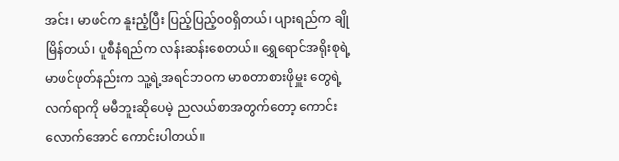အင်း၊ မာဖင်က နူးညံ့ပြီး ပြည့်ပြည့်၀၀ရှိတယ်၊ ပျားရည်က ချိုမြိန်တယ်၊ ပူစီနံရည်က လန်းဆန်းစေတယ်။ ရွှေရောင်အရိုးစုရဲ့ မာဖင်ဖုတ်နည်းက သူ့ရဲ့အရင်ဘဝက မာစတာစားဖိုမှူး တွေရဲ့ လက်ရာကို မမီဘူးဆိုပေမဲ့ ညလယ်စာအတွက်တော့ ကောင်းလောက်အောင် ကောင်းပါတယ်။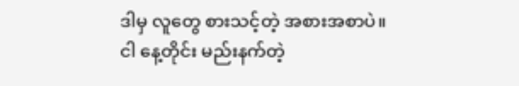ဒါမှ လူတွေ စားသင့်တဲ့ အစားအစာပဲ။
ငါ နေ့တိုင်း မည်းနက်တဲ့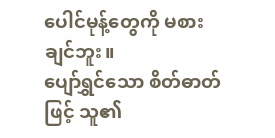ပေါင်မုန့်တွေကို မစားချင်ဘူး။
ပျော်ရွှင်သော စိတ်ဓာတ်ဖြင့် သူ၏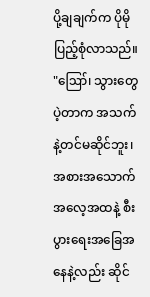ပို့ချချက်က ပိုမိုပြည့်စုံလာသည်။
"ဪ၊ သွားတွေပဲ့တာက အသက်နဲ့တင်မဆိုင်ဘူး၊ အစားအသောက်အလေ့အထနဲ့ စီးပွားရေးအခြေအနေနဲ့လည်း ဆိုင်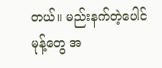တယ်။ မည်းနက်တဲ့ပေါင်မုန့်တွေ အ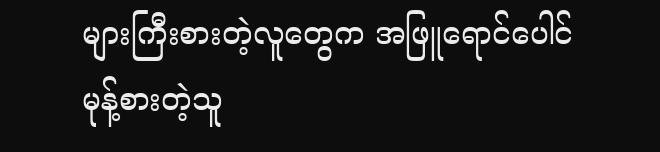များကြီးစားတဲ့လူတွေက အဖြူရောင်ပေါင်မုန့်စားတဲ့သူ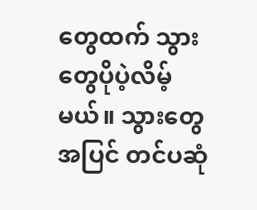တွေထက် သွားတွေပိုပဲ့လိမ့်မယ်။ သွားတွေအပြင် တင်ပဆုံ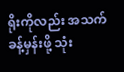ရိုးကိုလည်း အသက်ခန့်မှန်းဖို့ သုံး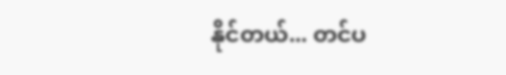နိုင်တယ်... တင်ပ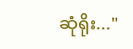ဆုံရိုး..."